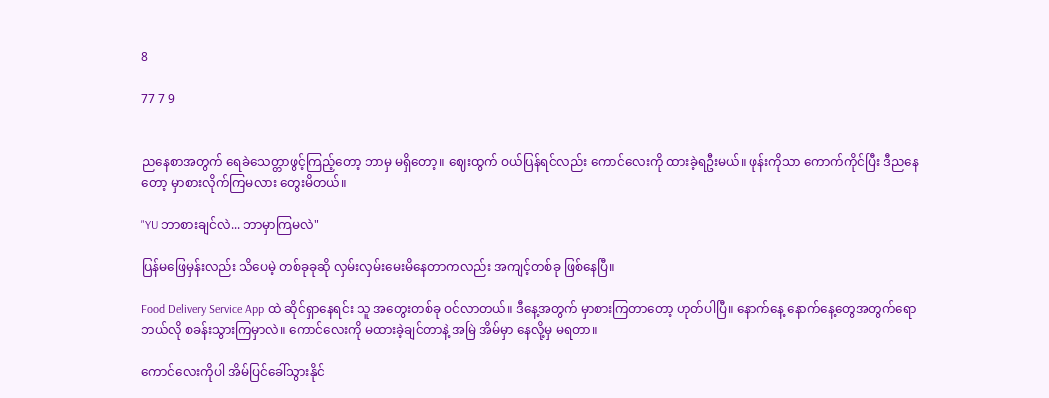8

77 7 9


ညနေစာအတွက် ရေခဲသေတ္တာဖွင့်ကြည့်တော့ ဘာမှ မရှိတော့။ ဈေးထွက် ဝယ်ပြန်ရင်လည်း ကောင်လေးကို ထားခဲ့ရဦးမယ်။ ဖုန်းကိုသာ ကောက်ကိုင်ပြီး ဒီညနေတော့ မှာစားလိုက်ကြမလား တွေးမိတယ်။

"YU ဘာစားချင်လဲ... ဘာမှာကြမလဲ"

ပြန်မဖြေမှန်းလည်း သိပေမဲ့ တစ်ခုခုဆို လှမ်းလှမ်းမေးမိနေတာကလည်း အကျင့်တစ်ခု ဖြစ်နေပြီ။

Food Delivery Service App ထဲ ဆိုင်ရှာနေရင်း သူ အတွေးတစ်ခု ဝင်လာတယ်။ ဒီနေ့အတွက် မှာစားကြတာတော့ ဟုတ်ပါပြီ။ နောက်နေ့ နောက်နေ့တွေအတွက်ရော ဘယ်လို စခန်းသွားကြမှာလဲ။ ကောင်လေးကို မထားခဲ့ချင်တာနဲ့ အမြဲ အိမ်မှာ နေလို့မှ မရတာ။

ကောင်လေးကိုပါ အိမ်ပြင်ခေါ်သွားနိုင်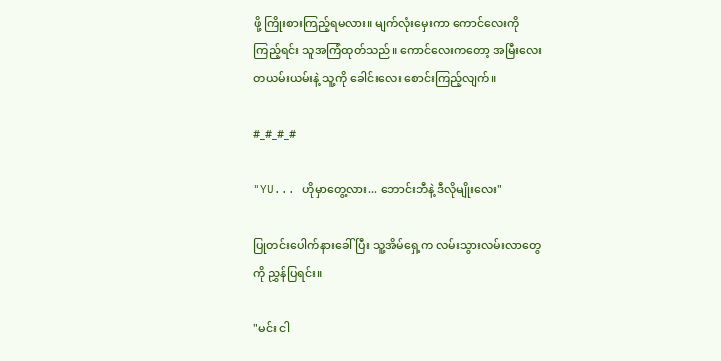ဖို့ ကြိုးစားကြည့်ရမလား။ ‌မျက်လုံးမှေးကာ ကောင်လေးကို ကြည့်ရင်း သူအကြံထုတ်သည်။ ကောင်လေးကတော့ အမြီးလေး တယမ်းယမ်းနဲ့ သူ့ကို ခေါင်းလေး စောင်းကြည့်လျက်။

#_#_#_#

"YU... ဟိုမှာတွေ့လား... ဘောင်းဘီနဲ့ ဒီလိုမျိုးလေး"

ပြုတင်းပေါက်နားခေါ်ပြီး သူ့အိမ်ရှေ့က လမ်းသွားလမ်းလာတွေကို ညွှန်ပြရင်း။

"မင်း ငါ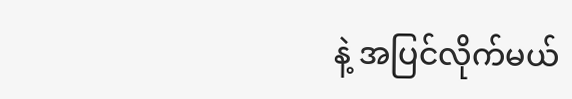နဲ့ အပြင်လိုက်မယ်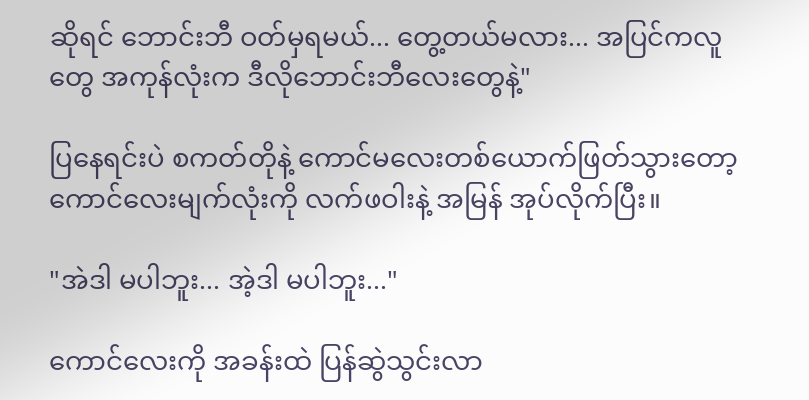ဆိုရင် ဘောင်းဘီ ဝတ်မှရမယ်... တွေ့တယ်မလား... အပြင်‌ကလူတွေ အကုန်လုံးက ဒီလိုဘောင်းဘီလေးတွေနဲ့"

ပြနေရင်းပဲ စကတ်တိုနဲ့ ကောင်မလေးတစ်ယောက်ဖြတ်သွားတော့ ကောင်လေးမျက်လုံးကို လက်ဖဝါးနဲ့ အမြန် အုပ်လိုက်ပြီး။

"အဲဒါ မပါဘူး... အဲ့ဒါ မပါဘူး..."

ကောင်လေးကို အခန်းထဲ ပြန်ဆွဲသွင်းလာ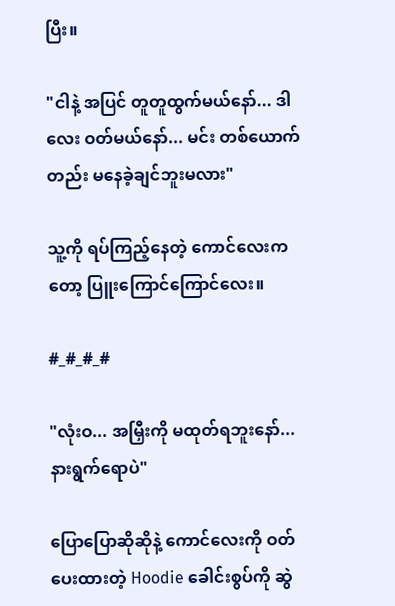ပြီး။

"ငါနဲ့ အပြင် တူတူထွက်မယ်နော်... ဒါလေး ဝတ်မယ်နော်... မင်း တစ်ယောက်တည်း မနေခဲ့ချင်ဘူးမလား"

သူ့ကို ရပ်ကြည့်နေတဲ့ ကောင်လေးကတော့ ပြူးကြောင်ကြောင်လေး။

#_#_#_#

"လုံးဝ... အမြှီးကို မထုတ်ရဘူးနော်... နားရွက်ရောပဲ"

ပြောပြောဆိုဆိုနဲ့ ကောင်လေးကို ဝတ်ပေးထားတဲ့ Hoodie ခေါင်းစွပ်ကို ဆွဲ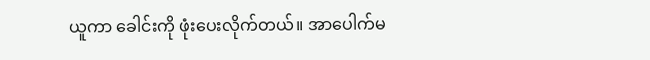ယူကာ ခေါင်းကို ဖုံးပေးလိုက်တယ်။ အာပေါက်မ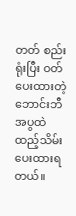တတ် စည်းရုံးပြီး ဝတ်ပေးထားတဲ့ ဘောင်းဘီအပွထဲ ထည့်သိမ်းပေးထားရတယ်။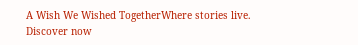A Wish We Wished TogetherWhere stories live. Discover now